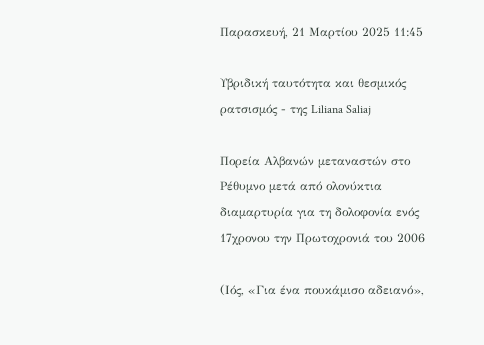Παρασκευή, 21 Μαρτίου 2025 11:45

Υβριδική ταυτότητα και θεσμικός ρατσισμός - της Liliana Saliaj

Πορεία Αλβανών μεταναστών στο Ρέθυμνο μετά από ολονύκτια διαμαρτυρία για τη δολοφονία ενός 17χρονου την Πρωτοχρονιά του 2006

(Ιός, «Για ένα πουκάμισο αδειανό»,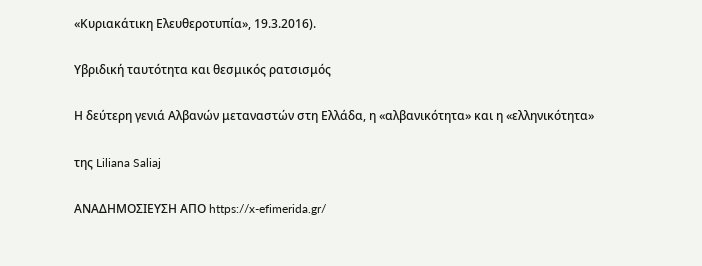«Κυριακάτικη Ελευθεροτυπία», 19.3.2016).

Υβριδική ταυτότητα και θεσμικός ρατσισμός

Η δεύτερη γενιά Αλβανών μεταναστών στη Ελλάδα, η «αλβανικότητα» και η «ελληνικότητα»

της Liliana Saliaj

ΑΝΑΔΗΜΟΣΙΕΥΣΗ ΑΠΟ https://x-efimerida.gr/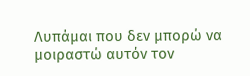Λυπάμαι που δεν μπορώ να μοιραστώ αυτόν τον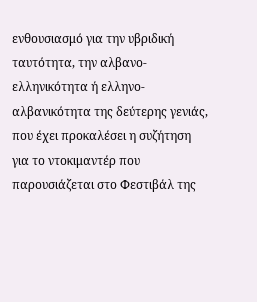ενθουσιασμό για την υβριδική ταυτότητα, την αλβανο-ελληνικότητα ή ελληνο-αλβανικότητα της δεύτερης γενιάς, που έχει προκαλέσει η συζήτηση για το ντοκιμαντέρ που παρουσιάζεται στο Φεστιβάλ της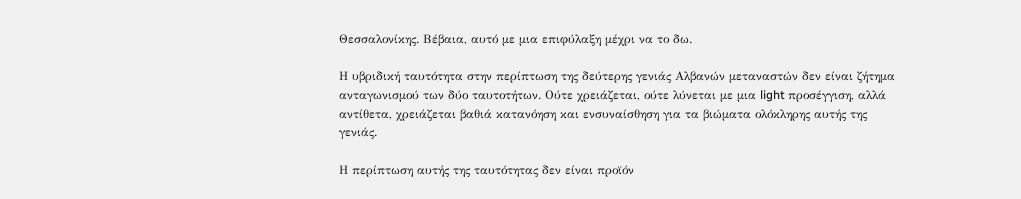Θεσσαλονίκης. Βέβαια, αυτό με μια επιφύλαξη μέχρι να το δω.

Η υβριδική ταυτότητα στην περίπτωση της δεύτερης γενιάς Αλβανών μεταναστών δεν είναι ζήτημα ανταγωνισμού των δύο ταυτοτήτων. Ούτε χρειάζεται, ούτε λύνεται με μια light προσέγγιση, αλλά αντίθετα, χρειάζεται βαθιά κατανόηση και ενσυναίσθηση για τα βιώματα ολόκληρης αυτής της γενιάς.

Η περίπτωση αυτής της ταυτότητας δεν είναι προϊόν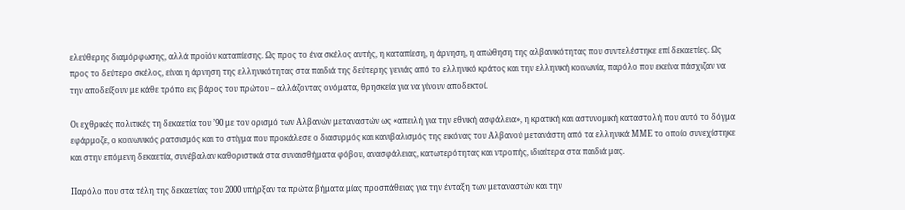ελεύθερης διαμόρφωσης, αλλά προϊόν καταπίεσης. Ως προς το ένα σκέλος αυτής, η καταπίεση, η άρνηση, η απώθηση της αλβανικότητας που συντελέστηκε επί δεκαετίες. Ως προς το δεύτερο σκέλος, είναι η άρνηση της ελληνικότητας στα παιδιά της δεύτερης γενιάς από το ελληνικό κράτος και την ελληνική κοινωνία, παρόλο που εκείνα πάσχιζαν να την αποδείξουν με κάθε τρόπο εις βάρος του πρώτου – αλλάζοντας ονόματα, θρησκεία για να γίνουν αποδεκτοί.

Οι εχθρικές πολιτικές τη δεκαετία του ’90 με τον ορισμό των Αλβανών μεταναστών ως «απειλή για την εθνική ασφάλεια», η κρατική και αστυνομική καταστολή που αυτό το δόγμα εφάρμοζε, ο κοινωνικός ρατσισμός και το στίγμα που προκάλεσε ο διασυρμός και κανιβαλισμός της εικόνας του Αλβανού μετανάστη από τα ελληνικά ΜΜΕ το οποίο συνεχίστηκε και στην επόμενη δεκαετία, συνέβαλαν καθοριστικά στα συναισθήματα φόβου, ανασφάλειας, κατωτερότητας και ντροπής, ιδιαίτερα στα παιδιά μας.

Παρόλο που στα τέλη της δεκαετίας του 2000 υπήρξαν τα πρώτα βήματα μίας προσπάθειας για την ένταξη των μεταναστών και την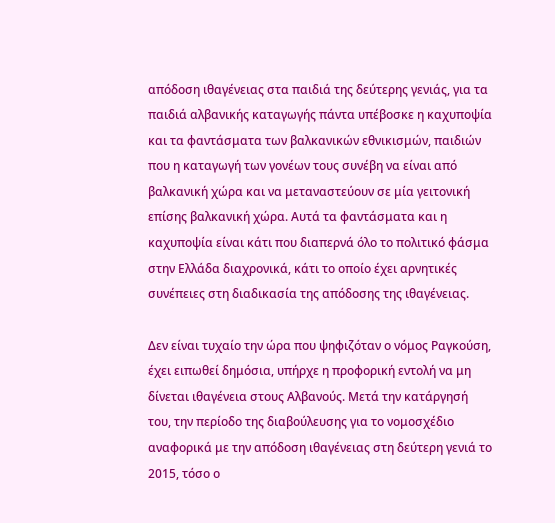απόδοση ιθαγένειας στα παιδιά της δεύτερης γενιάς, για τα παιδιά αλβανικής καταγωγής πάντα υπέβοσκε η καχυποψία και τα φαντάσματα των βαλκανικών εθνικισμών, παιδιών που η καταγωγή των γονέων τους συνέβη να είναι από βαλκανική χώρα και να μεταναστεύουν σε μία γειτονική επίσης βαλκανική χώρα. Αυτά τα φαντάσματα και η καχυποψία είναι κάτι που διαπερνά όλο το πολιτικό φάσμα στην Ελλάδα διαχρονικά, κάτι το οποίο έχει αρνητικές συνέπειες στη διαδικασία της απόδοσης της ιθαγένειας.

Δεν είναι τυχαίο την ώρα που ψηφιζόταν ο νόμος Ραγκούση, έχει ειπωθεί δημόσια, υπήρχε η προφορική εντολή να μη δίνεται ιθαγένεια στους Αλβανούς. Μετά την κατάργησή του, την περίοδο της διαβούλευσης για το νομοσχέδιο αναφορικά με την απόδοση ιθαγένειας στη δεύτερη γενιά το 2015, τόσο ο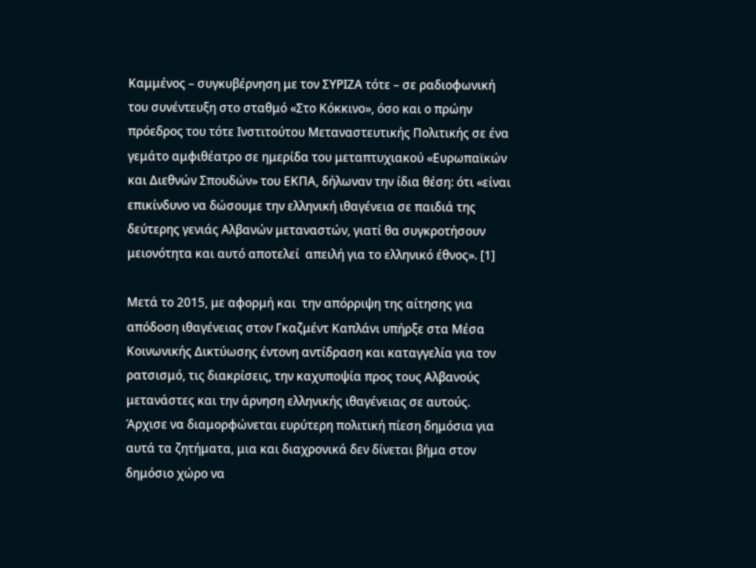Καμμένος – συγκυβέρνηση με τον ΣΥΡΙΖΑ τότε – σε ραδιοφωνική του συνέντευξη στο σταθμό «Στο Κόκκινο», όσο και ο πρώην πρόεδρος του τότε Ινστιτούτου Μεταναστευτικής Πολιτικής σε ένα γεμάτο αμφιθέατρο σε ημερίδα του μεταπτυχιακού «Ευρωπαϊκών και Διεθνών Σπουδών» του ΕΚΠΑ, δήλωναν την ίδια θέση: ότι «είναι επικίνδυνο να δώσουμε την ελληνική ιθαγένεια σε παιδιά της δεύτερης γενιάς Αλβανών μεταναστών, γιατί θα συγκροτήσουν μειονότητα και αυτό αποτελεί  απειλή για το ελληνικό έθνος». [1]

Μετά το 2015, με αφορμή και  την απόρριψη της αίτησης για απόδοση ιθαγένειας στον Γκαζμέντ Καπλάνι υπήρξε στα Μέσα Κοινωνικής Δικτύωσης έντονη αντίδραση και καταγγελία για τον ρατσισμό, τις διακρίσεις, την καχυποψία προς τους Αλβανούς μετανάστες και την άρνηση ελληνικής ιθαγένειας σε αυτούς. Άρχισε να διαμορφώνεται ευρύτερη πολιτική πίεση δημόσια για αυτά τα ζητήματα, μια και διαχρονικά δεν δίνεται βήμα στον δημόσιο χώρο να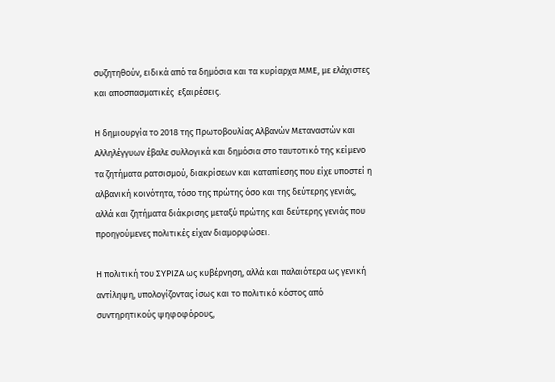συζητηθούν, ειδικά από τα δημόσια και τα κυρίαρχα ΜΜΕ, με ελάχιστες και αποσπασματικές  εξαιρέσεις.

Η δημιουργία το 2018 της Πρωτοβουλίας Αλβανών Μεταναστών και Αλληλέγγυων έβαλε συλλογικά και δημόσια στο ταυτοτικό της κείμενο τα ζητήματα ρατσισμού, διακρίσεων και καταπίεσης που είχε υποστεί η αλβανική κοινότητα, τόσο της πρώτης όσο και της δεύτερης γενιάς, αλλά και ζητήματα διάκρισης μεταξύ πρώτης και δεύτερης γενιάς που προηγούμενες πολιτικές είχαν διαμορφώσει.

Η πολιτική του ΣΥΡΙΖΑ ως κυβέρνηση, αλλά και παλαιότερα ως γενική αντίληψη, υπολογίζοντας ίσως και το πολιτικό κόστος από συντηρητικούς ψηφοφόρους,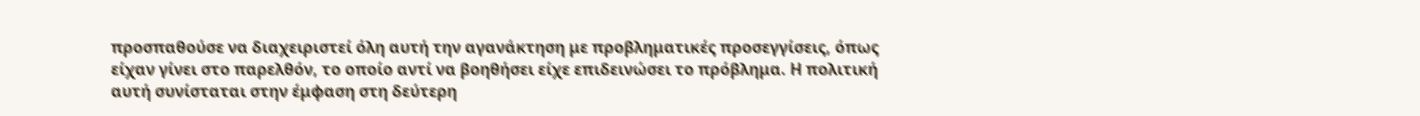προσπαθούσε να διαχειριστεί όλη αυτή την αγανάκτηση με προβληματικές προσεγγίσεις, όπως είχαν γίνει στο παρελθόν, το οποίο αντί να βοηθήσει είχε επιδεινώσει το πρόβλημα. Η πολιτική αυτή συνίσταται στην έμφαση στη δεύτερη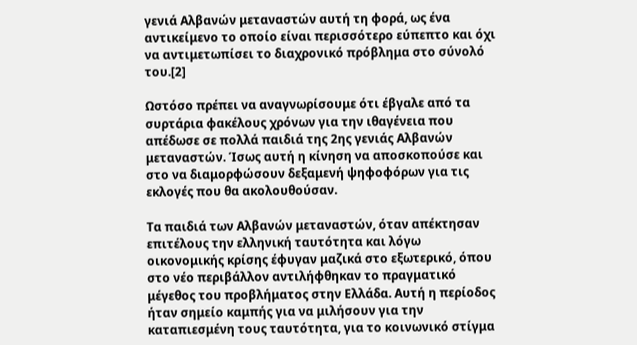γενιά Αλβανών μεταναστών αυτή τη φορά, ως ένα αντικείμενο το οποίο είναι περισσότερο εύπεπτο και όχι να αντιμετωπίσει το διαχρονικό πρόβλημα στο σύνολό του.[2]

Ωστόσο πρέπει να αναγνωρίσουμε ότι έβγαλε από τα συρτάρια φακέλους χρόνων για την ιθαγένεια που απέδωσε σε πολλά παιδιά της 2ης γενιάς Αλβανών μεταναστών. Ίσως αυτή η κίνηση να αποσκοπούσε και στο να διαμορφώσουν δεξαμενή ψηφοφόρων για τις εκλογές που θα ακολουθούσαν.

Τα παιδιά των Αλβανών μεταναστών, όταν απέκτησαν επιτέλους την ελληνική ταυτότητα και λόγω οικονομικής κρίσης έφυγαν μαζικά στο εξωτερικό, όπου στο νέο περιβάλλον αντιλήφθηκαν το πραγματικό μέγεθος του προβλήματος στην Ελλάδα. Αυτή η περίοδος ήταν σημείο καμπής για να μιλήσουν για την καταπιεσμένη τους ταυτότητα, για το κοινωνικό στίγμα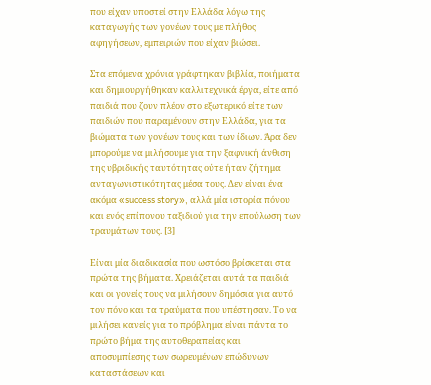που είχαν υποστεί στην Ελλάδα λόγω της καταγωγής των γονέων τους με πλήθος αφηγήσεων, εμπειριών που είχαν βιώσει.

Στα επόμενα χρόνια γράφτηκαν βιβλία, ποιήματα και δημιουργήθηκαν καλλιτεχνικά έργα, είτε από παιδιά που ζουν πλέον στο εξωτερικό είτε των παιδιών που παραμένουν στην Ελλάδα, για τα βιώματα των γονέων τους και των ίδιων. Άρα δεν μπορούμε να μιλήσουμε για την ξαφνική άνθιση της υβριδικής ταυτότητας ούτε ήταν ζήτημα ανταγωνιστικότητας μέσα τους. Δεν είναι ένα ακόμα «success story», αλλά μία ιστορία πόνου και ενός επίπονου ταξιδιού για την επούλωση των τραυμάτων τους. [3]

Είναι μία διαδικασία που ωστόσο βρίσκεται στα πρώτα της βήματα. Χρειάζεται αυτά τα παιδιά και οι γονείς τους να μιλήσουν δημόσια για αυτό τον πόνο και τα τραύματα που υπέστησαν. Το να μιλήσει κανείς για το πρόβλημα είναι πάντα το πρώτο βήμα της αυτοθεραπείας και αποσυμπίεσης των σωρευμένων επώδυνων καταστάσεων και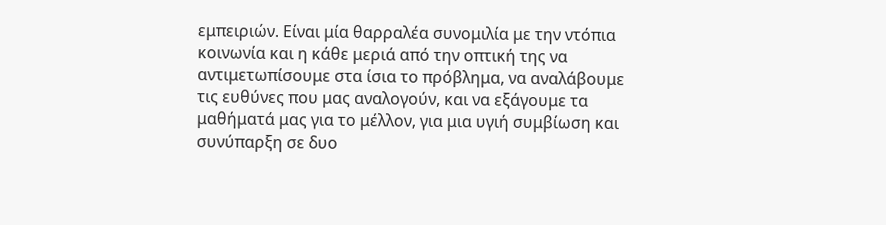εμπειριών. Είναι μία θαρραλέα συνομιλία με την ντόπια κοινωνία και η κάθε μεριά από την οπτική της να αντιμετωπίσουμε στα ίσια το πρόβλημα, να αναλάβουμε τις ευθύνες που μας αναλογούν, και να εξάγουμε τα μαθήματά μας για το μέλλον, για μια υγιή συμβίωση και συνύπαρξη σε δυο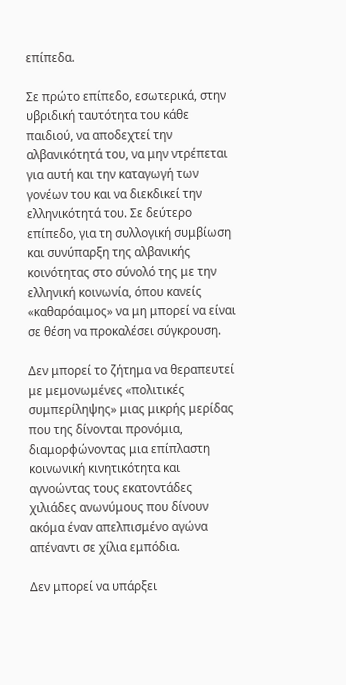επίπεδα.

Σε πρώτο επίπεδο, εσωτερικά, στην υβριδική ταυτότητα του κάθε παιδιού, να αποδεχτεί την αλβανικότητά του, να μην ντρέπεται για αυτή και την καταγωγή των γονέων του και να διεκδικεί την ελληνικότητά του. Σε δεύτερο επίπεδο, για τη συλλογική συμβίωση και συνύπαρξη της αλβανικής κοινότητας στο σύνολό της με την ελληνική κοινωνία, όπου κανείς «καθαρόαιμος» να μη μπορεί να είναι σε θέση να προκαλέσει σύγκρουση.

Δεν μπορεί το ζήτημα να θεραπευτεί με μεμονωμένες «πολιτικές συμπερίληψης» μιας μικρής μερίδας που της δίνονται προνόμια, διαμορφώνοντας μια επίπλαστη κοινωνική κινητικότητα και αγνοώντας τους εκατοντάδες χιλιάδες ανωνύμους που δίνουν ακόμα έναν απελπισμένο αγώνα απέναντι σε χίλια εμπόδια.

Δεν μπορεί να υπάρξει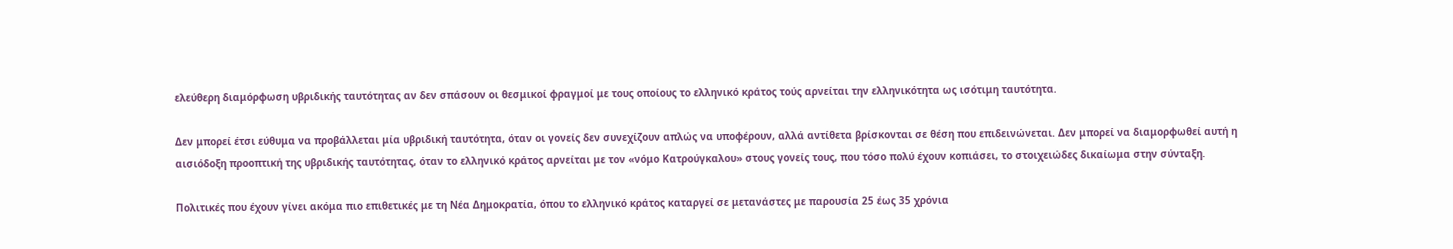ελεύθερη διαμόρφωση υβριδικής ταυτότητας αν δεν σπάσουν οι θεσμικοί φραγμοί με τους οποίους το ελληνικό κράτος τούς αρνείται την ελληνικότητα ως ισότιμη ταυτότητα.

Δεν μπορεί έτσι εύθυμα να προβάλλεται μία υβριδική ταυτότητα, όταν οι γονείς δεν συνεχίζουν απλώς να υποφέρουν, αλλά αντίθετα βρίσκονται σε θέση που επιδεινώνεται. Δεν μπορεί να διαμορφωθεί αυτή η αισιόδοξη προοπτική της υβριδικής ταυτότητας, όταν το ελληνικό κράτος αρνείται με τον «νόμο Κατρούγκαλου» στους γονείς τους, που τόσο πολύ έχουν κοπιάσει, το στοιχειώδες δικαίωμα στην σύνταξη.

Πολιτικές που έχουν γίνει ακόμα πιο επιθετικές με τη Νέα Δημοκρατία, όπου το ελληνικό κράτος καταργεί σε μετανάστες με παρουσία 25 έως 35 χρόνια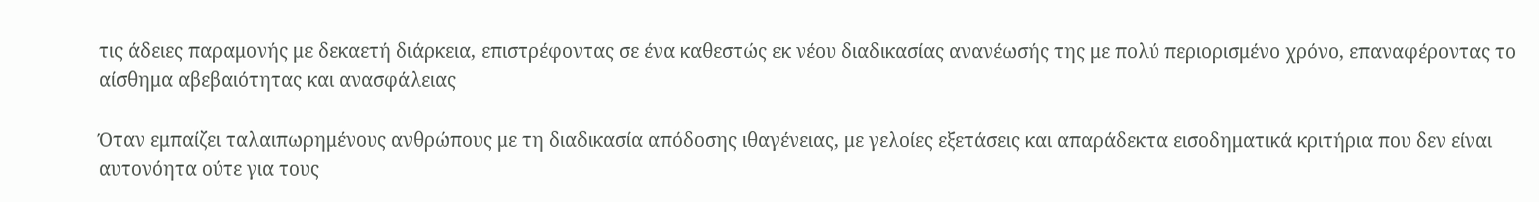τις άδειες παραμονής με δεκαετή διάρκεια, επιστρέφοντας σε ένα καθεστώς εκ νέου διαδικασίας ανανέωσής της με πολύ περιορισμένο χρόνο, επαναφέροντας το αίσθημα αβεβαιότητας και ανασφάλειας

Όταν εμπαίζει ταλαιπωρημένους ανθρώπους με τη διαδικασία απόδοσης ιθαγένειας, με γελοίες εξετάσεις και απαράδεκτα εισοδηματικά κριτήρια που δεν είναι αυτονόητα ούτε για τους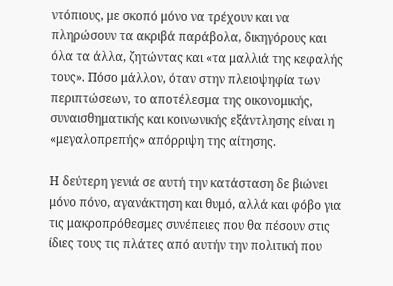ντόπιους, με σκοπό μόνο να τρέχουν και να πληρώσουν τα ακριβά παράβολα, δικηγόρους και όλα τα άλλα, ζητώντας και «τα μαλλιά της κεφαλής τους». Πόσο μάλλον, όταν στην πλειοψηφία των περιπτώσεων, το αποτέλεσμα της οικονομικής, συναισθηματικής και κοινωνικής εξάντλησης είναι η «μεγαλοπρεπής» απόρριψη της αίτησης.

Η δεύτερη γενιά σε αυτή την κατάσταση δε βιώνει μόνο πόνο, αγανάκτηση και θυμό, αλλά και φόβο για τις μακροπρόθεσμες συνέπειες που θα πέσουν στις ίδιες τους τις πλάτες από αυτήν την πολιτική που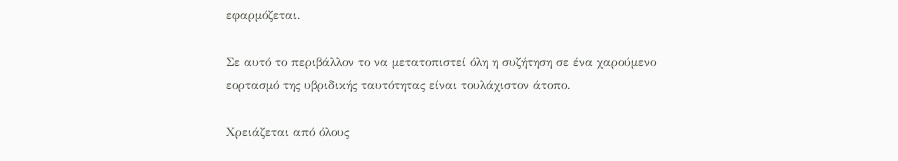εφαρμόζεται.

Σε αυτό το περιβάλλον το να μετατοπιστεί όλη η συζήτηση σε ένα χαρούμενο εορτασμό της υβριδικής ταυτότητας είναι τουλάχιστον άτοπο.

Χρειάζεται από όλους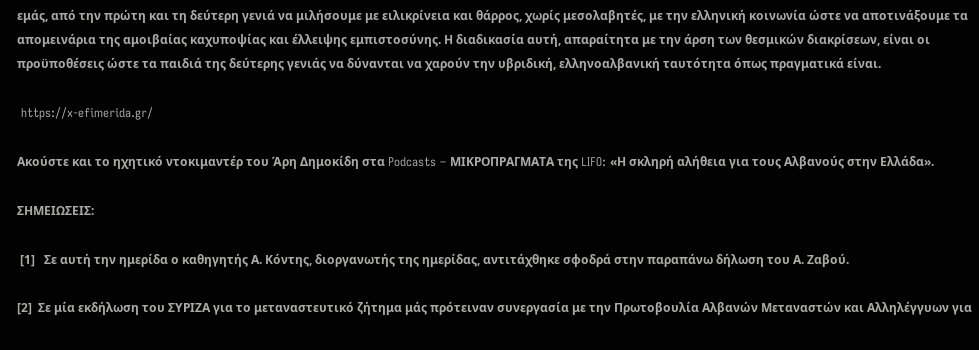εμάς, από την πρώτη και τη δεύτερη γενιά να μιλήσουμε με ειλικρίνεια και θάρρος, χωρίς μεσολαβητές, με την ελληνική κοινωνία ώστε να αποτινάξουμε τα απομεινάρια της αμοιβαίας καχυποψίας και έλλειψης εμπιστοσύνης. Η διαδικασία αυτή, απαραίτητα με την άρση των θεσμικών διακρίσεων, είναι οι προϋποθέσεις ώστε τα παιδιά της δεύτερης γενιάς να δύνανται να χαρούν την υβριδική, ελληνοαλβανική ταυτότητα όπως πραγματικά είναι.

 https://x-efimerida.gr/

Ακούστε και το ηχητικό ντοκιμαντέρ του Άρη Δημοκίδη στα Podcasts – ΜΙΚΡΟΠΡΑΓΜΑΤΑ της LIFO: «Η σκληρή αλήθεια για τους Αλβανούς στην Ελλάδα».

ΣΗΜΕΙΩΣΕΙΣ:

 [1]   Σε αυτή την ημερίδα ο καθηγητής Α. Κόντης, διοργανωτής της ημερίδας, αντιτάχθηκε σφοδρά στην παραπάνω δήλωση του Α. Ζαβού.

[2]  Σε μία εκδήλωση του ΣΥΡΙΖΑ για το μεταναστευτικό ζήτημα μάς πρότειναν συνεργασία με την Πρωτοβουλία Αλβανών Μεταναστών και Αλληλέγγυων για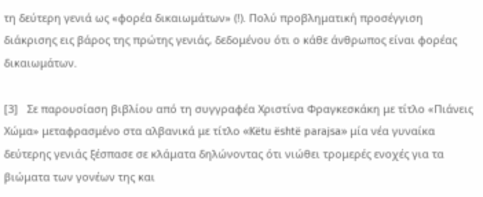τη δεύτερη γενιά ως «φορέα δικαιωμάτων» (!). Πολύ προβληματική προσέγγιση διάκρισης εις βάρος της πρώτης γενιάς, δεδομένου ότι ο κάθε άνθρωπος είναι φορέας δικαιωμάτων.

[3]   Σε παρουσίαση βιβλίου από τη συγγραφέα Χριστίνα Φραγκεσκάκη με τίτλο «Πιάνεις Χώμα» μεταφρασμένο στα αλβανικά με τίτλο «Këtu është parajsa» μία νέα γυναίκα δεύτερης γενιάς ξέσπασε σε κλάματα δηλώνοντας ότι νιώθει τρομερές ενοχές για τα βιώματα των γονέων της και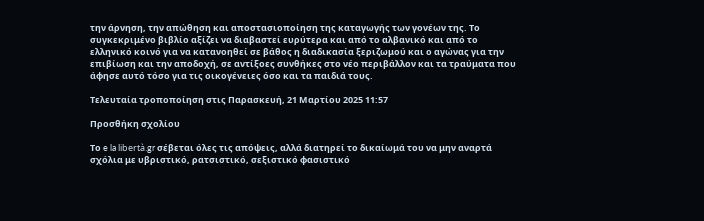την άρνηση, την απώθηση και αποστασιοποίηση της καταγωγής των γονέων της. Το συγκεκριμένο βιβλίο αξίζει να διαβαστεί ευρύτερα και από το αλβανικό και από το ελληνικό κοινό για να κατανοηθεί σε βάθος η διαδικασία ξεριζωμού και ο αγώνας για την επιβίωση και την αποδοχή, σε αντίξοες συνθήκες στο νέο περιβάλλον και τα τραύματα που άφησε αυτό τόσο για τις οικογένειες όσο και τα παιδιά τους.

Τελευταία τροποποίηση στις Παρασκευή, 21 Μαρτίου 2025 11:57

Προσθήκη σχολίου

Το e la libertà.gr σέβεται όλες τις απόψεις, αλλά διατηρεί το δικαίωμά του να μην αναρτά σχόλια με υβριστικό, ρατσιστικό, σεξιστικό φασιστικό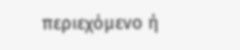περιεχόμενο ή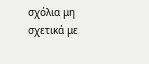σχόλια μη σχετικά με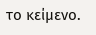το κείμενο.